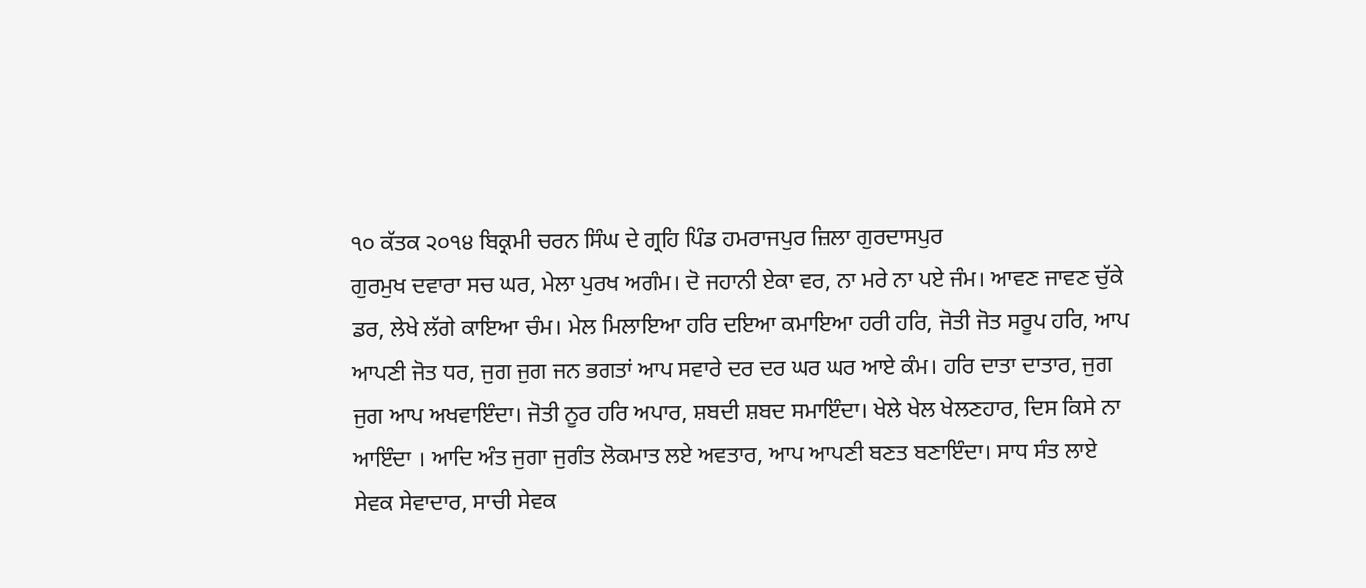੧੦ ਕੱਤਕ ੨੦੧੪ ਬਿਕ੍ਰਮੀ ਚਰਨ ਸਿੰਘ ਦੇ ਗ੍ਰਹਿ ਪਿੰਡ ਹਮਰਾਜਪੁਰ ਜ਼ਿਲਾ ਗੁਰਦਾਸਪੁਰ
ਗੁਰਮੁਖ ਦਵਾਰਾ ਸਚ ਘਰ, ਮੇਲਾ ਪੁਰਖ ਅਗੰਮ। ਦੋ ਜਹਾਨੀ ਏਕਾ ਵਰ, ਨਾ ਮਰੇ ਨਾ ਪਏ ਜੰਮ। ਆਵਣ ਜਾਵਣ ਚੁੱਕੇ ਡਰ, ਲੇਖੇ ਲੱਗੇ ਕਾਇਆ ਚੰਮ। ਮੇਲ ਮਿਲਾਇਆ ਹਰਿ ਦਇਆ ਕਮਾਇਆ ਹਰੀ ਹਰਿ, ਜੋਤੀ ਜੋਤ ਸਰੂਪ ਹਰਿ, ਆਪ ਆਪਣੀ ਜੋਤ ਧਰ, ਜੁਗ ਜੁਗ ਜਨ ਭਗਤਾਂ ਆਪ ਸਵਾਰੇ ਦਰ ਦਰ ਘਰ ਘਰ ਆਏ ਕੰਮ। ਹਰਿ ਦਾਤਾ ਦਾਤਾਰ, ਜੁਗ ਜੁਗ ਆਪ ਅਖਵਾਇੰਦਾ। ਜੋਤੀ ਨੂਰ ਹਰਿ ਅਪਾਰ, ਸ਼ਬਦੀ ਸ਼ਬਦ ਸਮਾਇੰਦਾ। ਖੇਲੇ ਖੇਲ ਖੇਲਣਹਾਰ, ਦਿਸ ਕਿਸੇ ਨਾ ਆਇੰਦਾ । ਆਦਿ ਅੰਤ ਜੁਗਾ ਜੁਗੰਤ ਲੋਕਮਾਤ ਲਏ ਅਵਤਾਰ, ਆਪ ਆਪਣੀ ਬਣਤ ਬਣਾਇੰਦਾ। ਸਾਧ ਸੰਤ ਲਾਏ ਸੇਵਕ ਸੇਵਾਦਾਰ, ਸਾਚੀ ਸੇਵਕ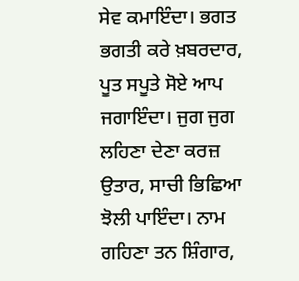ਸੇਵ ਕਮਾਇੰਦਾ। ਭਗਤ ਭਗਤੀ ਕਰੇ ਖ਼ਬਰਦਾਰ, ਪੂਤ ਸਪੂਤੇ ਸੋਏ ਆਪ ਜਗਾਇੰਦਾ। ਜੁਗ ਜੁਗ ਲਹਿਣਾ ਦੇਣਾ ਕਰਜ਼ ਉਤਾਰ, ਸਾਚੀ ਭਿਛਿਆ ਝੋਲੀ ਪਾਇੰਦਾ। ਨਾਮ ਗਹਿਣਾ ਤਨ ਸ਼ਿੰਗਾਰ,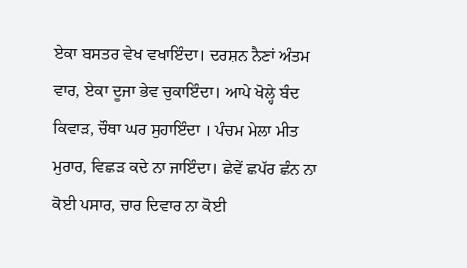ਏਕਾ ਬਸਤਰ ਵੇਖ ਵਖਾਇੰਦਾ। ਦਰਸ਼ਨ ਨੈਣਾਂ ਅੰਤਮ ਵਾਰ, ਏਕਾ ਦੂਜਾ ਭੇਵ ਚੁਕਾਇੰਦਾ। ਆਪੇ ਖੋਲ੍ਹੇ ਬੰਦ ਕਿਵਾੜ, ਚੌਥਾ ਘਰ ਸੁਹਾਇੰਦਾ । ਪੰਚਮ ਮੇਲਾ ਮੀਤ ਮੁਰਾਰ, ਵਿਛੜ ਕਦੇ ਨਾ ਜਾਇੰਦਾ। ਛੇਵੇਂ ਛਪੱਰ ਛੰਨ ਨਾ ਕੋਈ ਪਸਾਰ, ਚਾਰ ਦਿਵਾਰ ਨਾ ਕੋਈ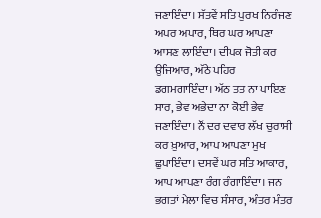ਜਣਾਇੰਦਾ। ਸੱਤਵੇਂ ਸਤਿ ਪੁਰਖ ਨਿਰੰਜਣ ਅਪਰ ਅਪਾਰ, ਥਿਰ ਘਰ ਆਪਣਾ ਆਸਣ ਲਾਇੰਦਾ। ਦੀਪਕ ਜੋਤੀ ਕਰ ਉਜਿਆਰ, ਅੱਠੇ ਪਹਿਰ ਡਗਮਗਾਇੰਦਾ। ਅੱਠ ਤਤ ਨਾ ਪਾਇਣ ਸਾਰ, ਭੇਵ ਅਭੇਦਾ ਨਾ ਕੋਈ ਭੇਵ ਜਣਾਇੰਦਾ। ਨੌਂ ਦਰ ਦਵਾਰ ਲੱਖ ਚੁਰਾਸੀ ਕਰ ਖ਼ੁਆਰ, ਆਪ ਆਪਣਾ ਮੁਖ ਛੁਪਾਇੰਦਾ। ਦਸਵੇਂ ਘਰ ਸਤਿ ਆਕਾਰ, ਆਪ ਆਪਣਾ ਰੰਗ ਰੰਗਾਇੰਦਾ। ਜਨ ਭਗਤਾਂ ਮੇਲਾ ਵਿਚ ਸੰਸਾਰ, ਅੰਤਰ ਮੰਤਰ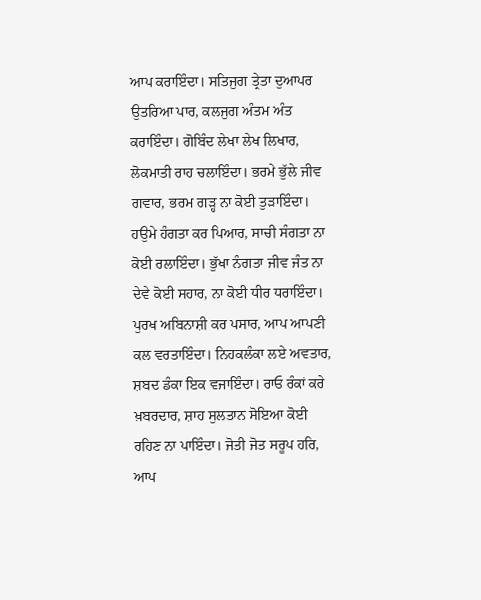ਆਪ ਕਰਾਇੰਦਾ। ਸਤਿਜੁਗ ਤ੍ਰੇਤਾ ਦੁਆਪਰ ਉਤਰਿਆ ਪਾਰ, ਕਲਜੁਗ ਅੰਤਮ ਅੰਤ ਕਰਾਇੰਦਾ। ਗੋਬਿੰਦ ਲੇਖਾ ਲੇਖ ਲਿਖਾਰ, ਲੋਕਮਾਤੀ ਰਾਹ ਚਲਾਇੰਦਾ। ਭਰਮੇ ਭੁੱਲੇ ਜੀਵ ਗਵਾਰ, ਭਰਮ ਗੜ੍ਹ ਨਾ ਕੋਈ ਤੁੜਾਇੰਦਾ। ਹਉਮੇ ਹੰਗਤਾ ਕਰ ਪਿਆਰ, ਸਾਚੀ ਸੰਗਤਾ ਨਾ ਕੋਈ ਰਲਾਇੰਦਾ। ਭੁੱਖਾ ਨੰਗਤਾ ਜੀਵ ਜੰਤ ਨਾ ਦੇਵੇ ਕੋਈ ਸਹਾਰ, ਨਾ ਕੋਈ ਧੀਰ ਧਰਾਇੰਦਾ। ਪੁਰਖ ਅਬਿਨਾਸ਼ੀ ਕਰ ਪਸਾਰ, ਆਪ ਆਪਣੀ ਕਲ ਵਰਤਾਇੰਦਾ। ਨਿਹਕਲੰਕਾ ਲਏ ਅਵਤਾਰ, ਸ਼ਬਦ ਡੰਕਾ ਇਕ ਵਜਾਇੰਦਾ। ਰਾਓ ਰੰਕਾਂ ਕਰੇ ਖ਼ਬਰਦਾਰ, ਸ਼ਾਹ ਸੁਲਤਾਨ ਸੋਇਆ ਕੋਈ ਰਹਿਣ ਨਾ ਪਾਇੰਦਾ। ਜੋਤੀ ਜੋਤ ਸਰੂਪ ਹਰਿ, ਆਪ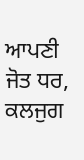ਆਪਣੀ ਜੋਤ ਧਰ, ਕਲਜੁਗ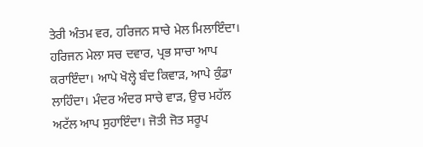ਤੇਰੀ ਅੰਤਮ ਵਰ, ਹਰਿਜਨ ਸਾਚੇ ਮੇਲ ਮਿਲਾਇੰਦਾ। ਹਰਿਜਨ ਮੇਲਾ ਸਚ ਦਵਾਰ, ਪ੍ਰਭ ਸਾਚਾ ਆਪ ਕਰਾਇੰਦਾ। ਆਪੇ ਖੋਲ੍ਹੇ ਬੰਦ ਕਿਵਾੜ, ਆਪੇ ਕੁੰਡਾ ਲਾਹਿੰਦਾ। ਮੰਦਰ ਅੰਦਰ ਸਾਚੇ ਵਾੜ, ਉਚ ਮਹੱਲ ਅਟੱਲ ਆਪ ਸੁਹਾਇੰਦਾ। ਜੋਤੀ ਜੋਤ ਸਰੂਪ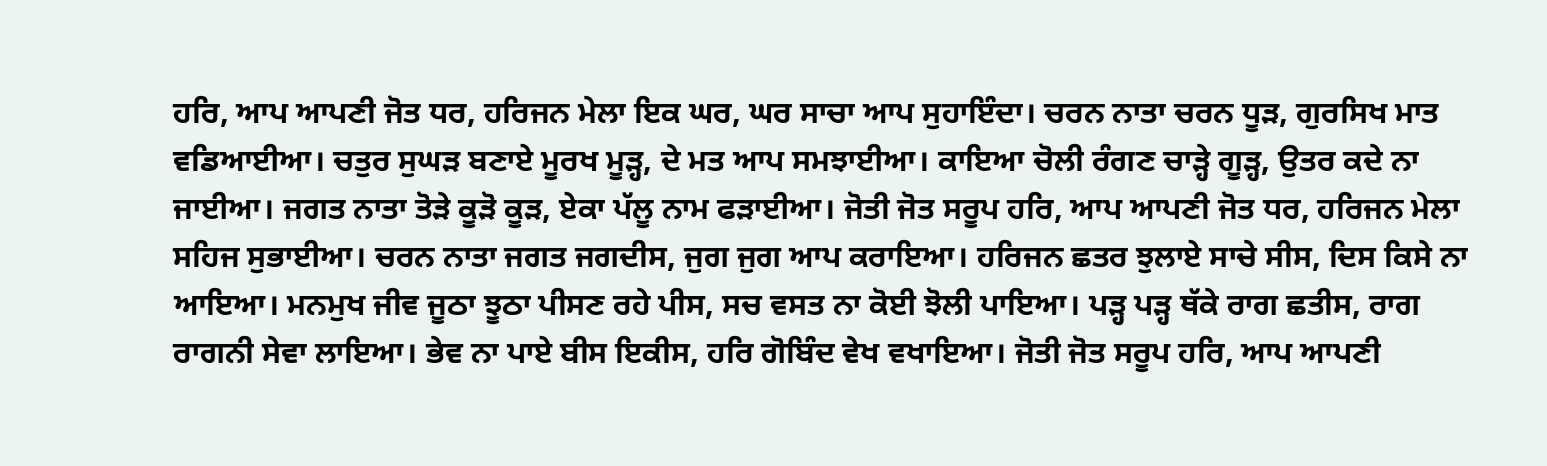ਹਰਿ, ਆਪ ਆਪਣੀ ਜੋਤ ਧਰ, ਹਰਿਜਨ ਮੇਲਾ ਇਕ ਘਰ, ਘਰ ਸਾਚਾ ਆਪ ਸੁਹਾਇੰਦਾ। ਚਰਨ ਨਾਤਾ ਚਰਨ ਧੂੜ, ਗੁਰਸਿਖ ਮਾਤ ਵਡਿਆਈਆ। ਚਤੁਰ ਸੁਘੜ ਬਣਾਏ ਮੂਰਖ ਮੂੜ੍ਹ, ਦੇ ਮਤ ਆਪ ਸਮਝਾਈਆ। ਕਾਇਆ ਚੋਲੀ ਰੰਗਣ ਚਾੜ੍ਹੇ ਗੂੜ੍ਹ, ਉਤਰ ਕਦੇ ਨਾ ਜਾਈਆ। ਜਗਤ ਨਾਤਾ ਤੋੜੇ ਕੂੜੋ ਕੂੜ, ਏਕਾ ਪੱਲੂ ਨਾਮ ਫੜਾਈਆ। ਜੋਤੀ ਜੋਤ ਸਰੂਪ ਹਰਿ, ਆਪ ਆਪਣੀ ਜੋਤ ਧਰ, ਹਰਿਜਨ ਮੇਲਾ ਸਹਿਜ ਸੁਭਾਈਆ। ਚਰਨ ਨਾਤਾ ਜਗਤ ਜਗਦੀਸ, ਜੁਗ ਜੁਗ ਆਪ ਕਰਾਇਆ। ਹਰਿਜਨ ਛਤਰ ਝੁਲਾਏ ਸਾਚੇ ਸੀਸ, ਦਿਸ ਕਿਸੇ ਨਾ ਆਇਆ। ਮਨਮੁਖ ਜੀਵ ਜੂਠਾ ਝੂਠਾ ਪੀਸਣ ਰਹੇ ਪੀਸ, ਸਚ ਵਸਤ ਨਾ ਕੋਈ ਝੋਲੀ ਪਾਇਆ। ਪੜ੍ਹ ਪੜ੍ਹ ਥੱਕੇ ਰਾਗ ਛਤੀਸ, ਰਾਗ ਰਾਗਨੀ ਸੇਵਾ ਲਾਇਆ। ਭੇਵ ਨਾ ਪਾਏ ਬੀਸ ਇਕੀਸ, ਹਰਿ ਗੋਬਿੰਦ ਵੇਖ ਵਖਾਇਆ। ਜੋਤੀ ਜੋਤ ਸਰੂਪ ਹਰਿ, ਆਪ ਆਪਣੀ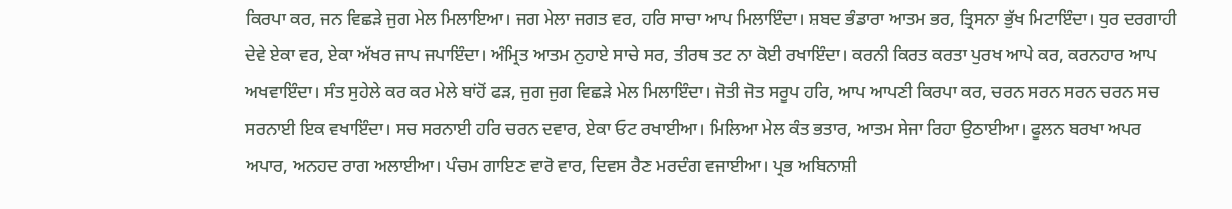ਕਿਰਪਾ ਕਰ, ਜਨ ਵਿਛੜੇ ਜੁਗ ਮੇਲ ਮਿਲਾਇਆ। ਜਗ ਮੇਲਾ ਜਗਤ ਵਰ, ਹਰਿ ਸਾਚਾ ਆਪ ਮਿਲਾਇੰਦਾ। ਸ਼ਬਦ ਭੰਡਾਰਾ ਆਤਮ ਭਰ, ਤ੍ਰਿਸਨਾ ਭੁੱਖ ਮਿਟਾਇੰਦਾ। ਧੁਰ ਦਰਗਾਹੀ ਦੇਵੇ ਏਕਾ ਵਰ, ਏਕਾ ਅੱਖਰ ਜਾਪ ਜਪਾਇੰਦਾ। ਅੰਮ੍ਰਿਤ ਆਤਮ ਨੁਹਾਏ ਸਾਚੇ ਸਰ, ਤੀਰਥ ਤਟ ਨਾ ਕੋਈ ਰਖਾਇੰਦਾ। ਕਰਨੀ ਕਿਰਤ ਕਰਤਾ ਪੁਰਖ ਆਪੇ ਕਰ, ਕਰਨਹਾਰ ਆਪ ਅਖਵਾਇੰਦਾ। ਸੰਤ ਸੁਹੇਲੇ ਕਰ ਕਰ ਮੇਲੇ ਬਾਂਹੋਂ ਫੜ, ਜੁਗ ਜੁਗ ਵਿਛੜੇ ਮੇਲ ਮਿਲਾਇੰਦਾ। ਜੋਤੀ ਜੋਤ ਸਰੂਪ ਹਰਿ, ਆਪ ਆਪਣੀ ਕਿਰਪਾ ਕਰ, ਚਰਨ ਸਰਨ ਸਰਨ ਚਰਨ ਸਚ ਸਰਨਾਈ ਇਕ ਵਖਾਇੰਦਾ। ਸਚ ਸਰਨਾਈ ਹਰਿ ਚਰਨ ਦਵਾਰ, ਏਕਾ ਓਟ ਰਖਾਈਆ। ਮਿਲਿਆ ਮੇਲ ਕੰਤ ਭਤਾਰ, ਆਤਮ ਸੇਜਾ ਰਿਹਾ ਉਠਾਈਆ। ਫੂਲਨ ਬਰਖਾ ਅਪਰ ਅਪਾਰ, ਅਨਹਦ ਰਾਗ ਅਲਾਈਆ। ਪੰਚਮ ਗਾਇਣ ਵਾਰੋ ਵਾਰ, ਦਿਵਸ ਰੈਣ ਮਰਦੰਗ ਵਜਾਈਆ। ਪ੍ਰਭ ਅਬਿਨਾਸ਼ੀ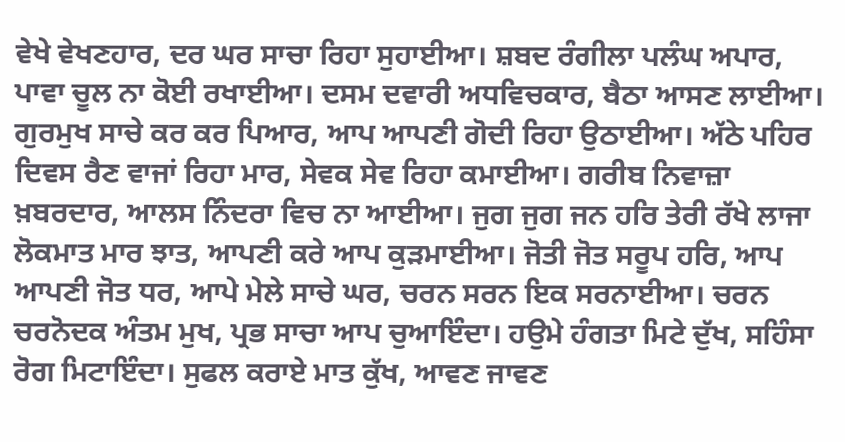ਵੇਖੇ ਵੇਖਣਹਾਰ, ਦਰ ਘਰ ਸਾਚਾ ਰਿਹਾ ਸੁਹਾਈਆ। ਸ਼ਬਦ ਰੰਗੀਲਾ ਪਲੰਘ ਅਪਾਰ, ਪਾਵਾ ਚੂਲ ਨਾ ਕੋਈ ਰਖਾਈਆ। ਦਸਮ ਦਵਾਰੀ ਅਧਵਿਚਕਾਰ, ਬੈਠਾ ਆਸਣ ਲਾਈਆ। ਗੁਰਮੁਖ ਸਾਚੇ ਕਰ ਕਰ ਪਿਆਰ, ਆਪ ਆਪਣੀ ਗੋਦੀ ਰਿਹਾ ਉਠਾਈਆ। ਅੱਠੇ ਪਹਿਰ ਦਿਵਸ ਰੈਣ ਵਾਜਾਂ ਰਿਹਾ ਮਾਰ, ਸੇਵਕ ਸੇਵ ਰਿਹਾ ਕਮਾਈਆ। ਗਰੀਬ ਨਿਵਾਜ਼ਾ ਖ਼ਬਰਦਾਰ, ਆਲਸ ਨਿੰਦਰਾ ਵਿਚ ਨਾ ਆਈਆ। ਜੁਗ ਜੁਗ ਜਨ ਹਰਿ ਤੇਰੀ ਰੱਖੇ ਲਾਜਾ ਲੋਕਮਾਤ ਮਾਰ ਝਾਤ, ਆਪਣੀ ਕਰੇ ਆਪ ਕੁੜਮਾਈਆ। ਜੋਤੀ ਜੋਤ ਸਰੂਪ ਹਰਿ, ਆਪ ਆਪਣੀ ਜੋਤ ਧਰ, ਆਪੇ ਮੇਲੇ ਸਾਚੇ ਘਰ, ਚਰਨ ਸਰਨ ਇਕ ਸਰਨਾਈਆ। ਚਰਨ ਚਰਨੋਦਕ ਅੰਤਮ ਮੁਖ, ਪ੍ਰਭ ਸਾਚਾ ਆਪ ਚੁਆਇੰਦਾ। ਹਉਮੇ ਹੰਗਤਾ ਮਿਟੇ ਦੁੱਖ, ਸਹਿੰਸਾ ਰੋਗ ਮਿਟਾਇੰਦਾ। ਸੁਫਲ ਕਰਾਏ ਮਾਤ ਕੁੱਖ, ਆਵਣ ਜਾਵਣ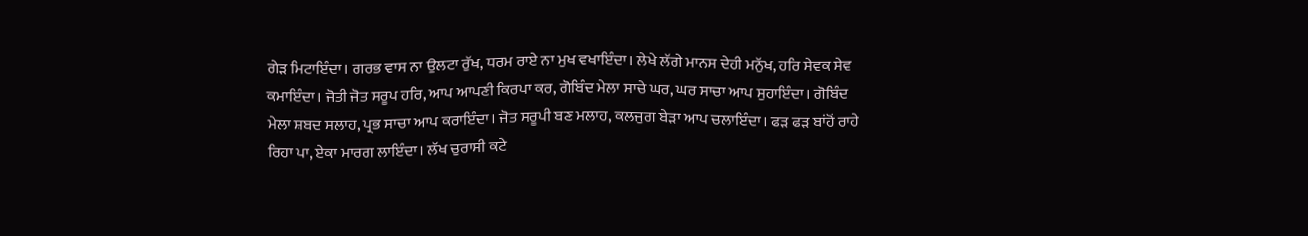ਗੇੜ ਮਿਟਾਇੰਦਾ। ਗਰਭ ਵਾਸ ਨਾ ਉਲਟਾ ਰੁੱਖ, ਧਰਮ ਰਾਏ ਨਾ ਮੁਖ ਵਖਾਇੰਦਾ। ਲੇਖੇ ਲੱਗੇ ਮਾਨਸ ਦੇਹੀ ਮਨੁੱਖ, ਹਰਿ ਸੇਵਕ ਸੇਵ ਕਮਾਇੰਦਾ। ਜੋਤੀ ਜੋਤ ਸਰੂਪ ਹਰਿ, ਆਪ ਆਪਣੀ ਕਿਰਪਾ ਕਰ, ਗੋਬਿੰਦ ਮੇਲਾ ਸਾਚੇ ਘਰ, ਘਰ ਸਾਚਾ ਆਪ ਸੁਹਾਇੰਦਾ। ਗੋਬਿੰਦ ਮੇਲਾ ਸ਼ਬਦ ਸਲਾਹ, ਪ੍ਰਭ ਸਾਚਾ ਆਪ ਕਰਾਇੰਦਾ। ਜੋਤ ਸਰੂਪੀ ਬਣ ਮਲਾਹ, ਕਲਜੁਗ ਬੇੜਾ ਆਪ ਚਲਾਇੰਦਾ। ਫੜ ਫੜ ਬਾਂਹੋਂ ਰਾਹੇ ਰਿਹਾ ਪਾ, ਏਕਾ ਮਾਰਗ ਲਾਇੰਦਾ। ਲੱਖ ਚੁਰਾਸੀ ਕਟੇ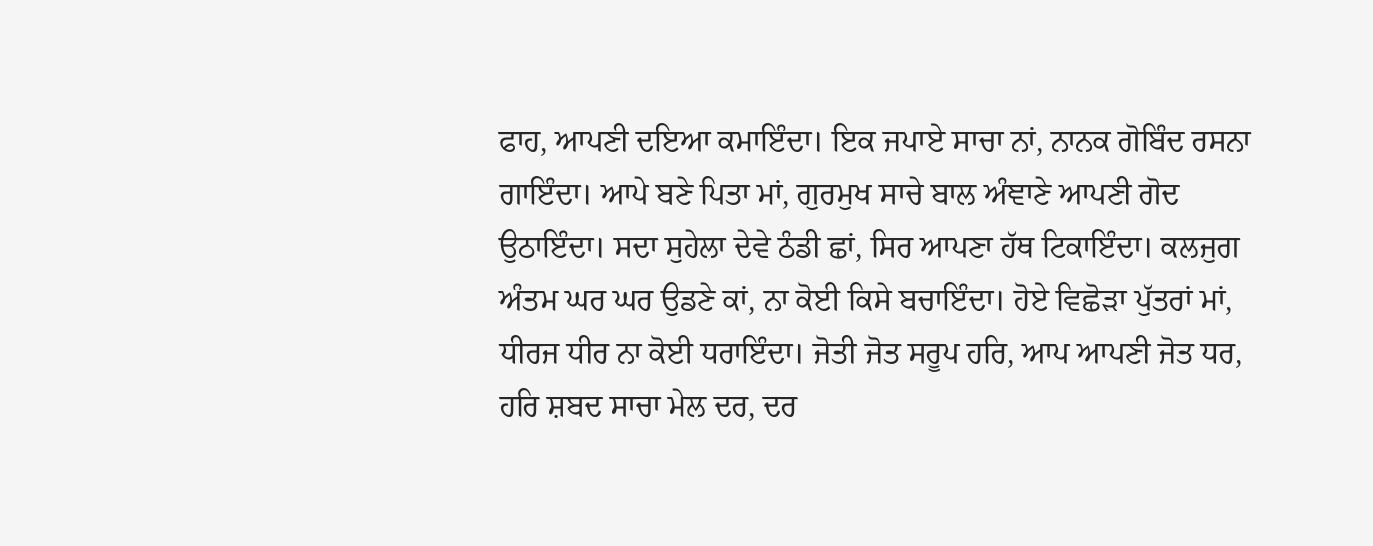ਫਾਹ, ਆਪਣੀ ਦਇਆ ਕਮਾਇੰਦਾ। ਇਕ ਜਪਾਏ ਸਾਚਾ ਨਾਂ, ਨਾਨਕ ਗੋਬਿੰਦ ਰਸਨਾ ਗਾਇੰਦਾ। ਆਪੇ ਬਣੇ ਪਿਤਾ ਮਾਂ, ਗੁਰਮੁਖ ਸਾਚੇ ਬਾਲ ਅੰਞਾਣੇ ਆਪਣੀ ਗੋਦ ਉਠਾਇੰਦਾ। ਸਦਾ ਸੁਹੇਲਾ ਦੇਵੇ ਠੰਡੀ ਛਾਂ, ਸਿਰ ਆਪਣਾ ਹੱਥ ਟਿਕਾਇੰਦਾ। ਕਲਜੁਗ ਅੰਤਮ ਘਰ ਘਰ ਉਡਣੇ ਕਾਂ, ਨਾ ਕੋਈ ਕਿਸੇ ਬਚਾਇੰਦਾ। ਹੋਏ ਵਿਛੋੜਾ ਪੁੱਤਰਾਂ ਮਾਂ, ਧੀਰਜ ਧੀਰ ਨਾ ਕੋਈ ਧਰਾਇੰਦਾ। ਜੋਤੀ ਜੋਤ ਸਰੂਪ ਹਰਿ, ਆਪ ਆਪਣੀ ਜੋਤ ਧਰ, ਹਰਿ ਸ਼ਬਦ ਸਾਚਾ ਮੇਲ ਦਰ, ਦਰ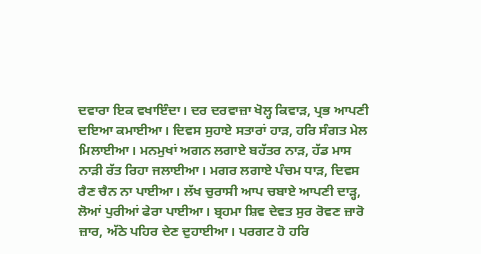ਦਵਾਰਾ ਇਕ ਵਖਾਇੰਦਾ। ਦਰ ਦਰਵਾਜ਼ਾ ਖੋਲ੍ਹ ਕਿਵਾੜ, ਪ੍ਰਭ ਆਪਣੀ ਦਇਆ ਕਮਾਈਆ। ਦਿਵਸ ਸੁਹਾਏ ਸਤਾਰਾਂ ਹਾੜ, ਹਰਿ ਸੰਗਤ ਮੇਲ ਮਿਲਾਈਆ। ਮਨਮੁਖਾਂ ਅਗਨ ਲਗਾਏ ਬਹੱਤਰ ਨਾੜ, ਹੱਡ ਮਾਸ ਨਾੜੀ ਰੱਤ ਰਿਹਾ ਜਲਾਈਆ। ਮਗਰ ਲਗਾਏ ਪੰਚਮ ਧਾੜ, ਦਿਵਸ ਰੈਣ ਚੈਨ ਨਾ ਪਾਈਆ। ਲੱਖ ਚੁਰਾਸੀ ਆਪ ਚਬਾਏ ਆਪਣੀ ਦਾੜ੍ਹ, ਲੋਆਂ ਪੁਰੀਆਂ ਫੇਰਾ ਪਾਈਆ। ਬ੍ਰਹਮਾ ਸ਼ਿਵ ਦੇਵਤ ਸੁਰ ਰੋਵਣ ਜ਼ਾਰੋ ਜ਼ਾਰ, ਅੱਠੇ ਪਹਿਰ ਦੇਣ ਦੁਹਾਈਆ। ਪਰਗਟ ਹੋ ਹਰਿ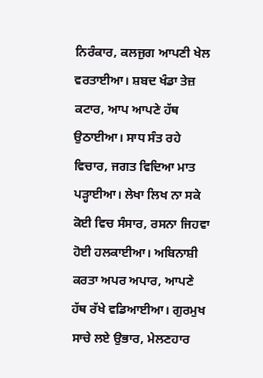ਨਿਰੰਕਾਰ, ਕਲਜੁਗ ਆਪਣੀ ਖੇਲ ਵਰਤਾਈਆ। ਸ਼ਬਦ ਖੰਡਾ ਤੇਜ਼ ਕਟਾਰ, ਆਪ ਆਪਣੇ ਹੱਥ ਉਠਾਈਆ। ਸਾਧ ਸੰਤ ਰਹੇ ਵਿਚਾਰ, ਜਗਤ ਵਿਦਿਆ ਮਾਤ ਪੜ੍ਹਾਈਆ। ਲੇਖਾ ਲਿਖ ਨਾ ਸਕੇ ਕੋਈ ਵਿਚ ਸੰਸਾਰ, ਰਸਨਾ ਜਿਹਵਾ ਹੋਈ ਹਲਕਾਈਆ। ਅਬਿਨਾਸ਼ੀ ਕਰਤਾ ਅਪਰ ਅਪਾਰ, ਆਪਣੇ ਹੱਥ ਰੱਖੇ ਵਡਿਆਈਆ। ਗੁਰਮੁਖ ਸਾਚੇ ਲਏ ਉਭਾਰ, ਮੇਲਣਹਾਰ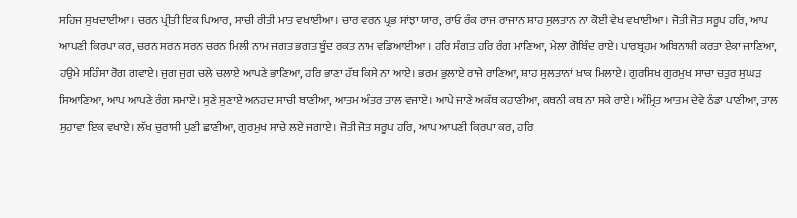ਸਹਿਜ ਸੁਖਦਾਈਆ। ਚਰਨ ਪ੍ਰੀਤੀ ਇਕ ਪਿਆਰ, ਸਾਚੀ ਰੀਤੀ ਮਾਤ ਵਖਾਈਆ। ਚਾਰ ਵਰਨ ਪ੍ਰਭ ਸਾਂਝਾ ਯਾਰ, ਰਾਓ ਰੰਕ ਰਾਜ ਰਾਜਾਨ ਸ਼ਾਹ ਸੁਲਤਾਨ ਨਾ ਕੋਈ ਵੇਖ ਵਖਾਈਆ। ਜੋਤੀ ਜੋਤ ਸਰੂਪ ਹਰਿ, ਆਪ ਆਪਣੀ ਕਿਰਪਾ ਕਰ, ਚਰਨ ਸਰਨ ਸਰਨ ਚਰਨ ਮਿਲੀ ਨਾਮ ਜਗਤ ਭਗਤ ਬੂੰਦ ਰਕਤ ਨਾਮ ਵਡਿਆਈਆ । ਹਰਿ ਸੰਗਤ ਹਰਿ ਰੰਗ ਮਾਣਿਆ, ਮੇਲਾ ਗੋਬਿੰਦ ਰਾਏ। ਪਾਰਬ੍ਰਹਮ ਅਬਿਨਾਸ਼ੀ ਕਰਤਾ ਏਕਾ ਜਾਣਿਆ, ਹਉਮੇ ਸਹਿੰਸਾ ਰੋਗ ਗਵਾਏ। ਜੁਗ ਜੁਗ ਚਲੇ ਚਲਾਏ ਆਪਣੇ ਭਾਣਿਆ, ਹਰਿ ਭਾਣਾ ਹੱਥ ਕਿਸੇ ਨਾ ਆਏ। ਭਰਮ ਭੁਲਾਏ ਰਾਜੇ ਰਾਣਿਆ, ਸ਼ਾਹ ਸੁਲਤਾਨਾਂ ਖ਼ਾਕ ਮਿਲਾਏ। ਗੁਰਸਿਖ ਗੁਰਮੁਖ ਸਾਚਾ ਚਤੁਰ ਸੁਘੜ ਸਿਆਣਿਆ, ਆਪ ਆਪਣੇ ਰੰਗ ਸਮਾਏ। ਸੁਣੇ ਸੁਣਾਏ ਅਨਹਦ ਸਾਚੀ ਬਾਣੀਆ, ਆਤਮ ਅੰਤਰ ਤਾਲ ਵਜਾਏ। ਆਪੇ ਜਾਣੇ ਅਕੱਥ ਕਹਾਣੀਆ, ਕਥਨੀ ਕਥ ਨਾ ਸਕੇ ਰਾਏ। ਅੰਮ੍ਰਿਤ ਆਤਮ ਦੇਵੇ ਠੰਡਾ ਪਾਣੀਆ, ਤਾਲ ਸੁਹਾਵਾ ਇਕ ਵਖਾਏ। ਲੱਖ ਚੁਰਾਸੀ ਪੁਣੀ ਛਾਣੀਆ, ਗੁਰਮੁਖ ਸਾਚੇ ਲਏ ਜਗਾਏ। ਜੋਤੀ ਜੋਤ ਸਰੂਪ ਹਰਿ, ਆਪ ਆਪਣੀ ਕਿਰਪਾ ਕਰ, ਹਰਿ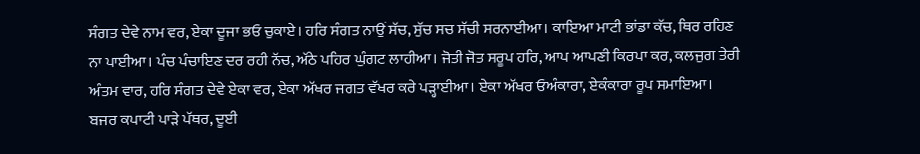ਸੰਗਤ ਦੇਵੇ ਨਾਮ ਵਰ, ਏਕਾ ਦੂਜਾ ਭਓ ਚੁਕਾਏ। ਹਰਿ ਸੰਗਤ ਨਾਉਂ ਸੱਚ, ਸੁੱਚ ਸਚ ਸੱਚੀ ਸਰਨਾਈਆ। ਕਾਇਆ ਮਾਟੀ ਭਾਂਡਾ ਕੱਚ, ਥਿਰ ਰਹਿਣ ਨਾ ਪਾਈਆ। ਪੰਚ ਪੰਚਾਇਣ ਦਰ ਰਹੀ ਨੱਚ, ਅੱਠੇ ਪਹਿਰ ਘੁੰਗਟ ਲਾਹੀਆ। ਜੋਤੀ ਜੋਤ ਸਰੂਪ ਹਰਿ, ਆਪ ਆਪਣੀ ਕਿਰਪਾ ਕਰ, ਕਲਜੁਗ ਤੇਰੀ ਅੰਤਮ ਵਾਰ, ਹਰਿ ਸੰਗਤ ਦੇਵੇ ਏਕਾ ਵਰ, ਏਕਾ ਅੱਖਰ ਜਗਤ ਵੱਖਰ ਕਰੇ ਪੜ੍ਹਾਈਆ। ਏਕਾ ਅੱਖਰ ਓਅੰਕਾਰਾ, ਏਕੰਕਾਰਾ ਰੂਪ ਸਮਾਇਆ। ਬਜਰ ਕਪਾਟੀ ਪਾੜੇ ਪੱਥਰ, ਦੂਈ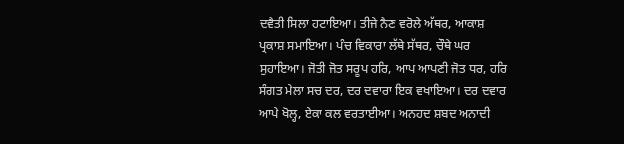ਦਵੈਤੀ ਸਿਲਾ ਹਟਾਇਆ। ਤੀਜੇ ਨੈਣ ਵਰੋਲੇ ਅੱਥਰ, ਆਕਾਸ਼ ਪ੍ਰਕਾਸ਼ ਸਮਾਇਆ। ਪੰਚ ਵਿਕਾਰਾ ਲੱਥੇ ਸੱਥਰ, ਚੌਥੇ ਘਰ ਸੁਹਾਇਆ। ਜੋਤੀ ਜੋਤ ਸਰੂਪ ਹਰਿ, ਆਪ ਆਪਣੀ ਜੋਤ ਧਰ, ਹਰਿ ਸੰਗਤ ਮੇਲਾ ਸਚ ਦਰ, ਦਰ ਦਵਾਰਾ ਇਕ ਵਖਾਇਆ। ਦਰ ਦਵਾਰ ਆਪੇ ਖੋਲ੍ਹ, ਏਕਾ ਕਲ ਵਰਤਾਈਆ। ਅਨਹਦ ਸ਼ਬਦ ਅਨਾਦੀ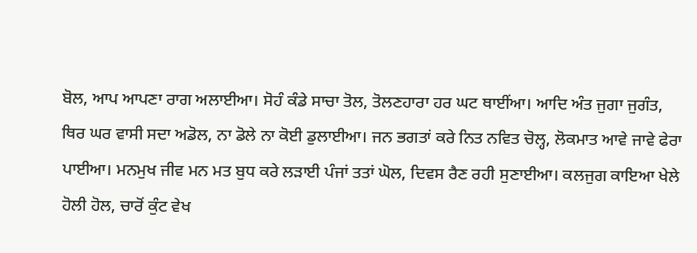ਬੋਲ, ਆਪ ਆਪਣਾ ਰਾਗ ਅਲਾਈਆ। ਸੋਹੰ ਕੰਡੇ ਸਾਚਾ ਤੋਲ, ਤੋਲਣਹਾਰਾ ਹਰ ਘਟ ਥਾਈਂਆ। ਆਦਿ ਅੰਤ ਜੁਗਾ ਜੁਗੰਤ, ਥਿਰ ਘਰ ਵਾਸੀ ਸਦਾ ਅਡੋਲ, ਨਾ ਡੋਲੇ ਨਾ ਕੋਈ ਡੁਲਾਈਆ। ਜਨ ਭਗਤਾਂ ਕਰੇ ਨਿਤ ਨਵਿਤ ਚੋਲ੍ਹ, ਲੋਕਮਾਤ ਆਵੇ ਜਾਵੇ ਫੇਰਾ ਪਾਈਆ। ਮਨਮੁਖ ਜੀਵ ਮਨ ਮਤ ਬੁਧ ਕਰੇ ਲੜਾਈ ਪੰਜਾਂ ਤਤਾਂ ਘੋਲ, ਦਿਵਸ ਰੈਣ ਰਹੀ ਸੁਣਾਈਆ। ਕਲਜੁਗ ਕਾਇਆ ਖੇਲੇ ਹੋਲੀ ਹੋਲ, ਚਾਰੋਂ ਕੁੰਟ ਵੇਖ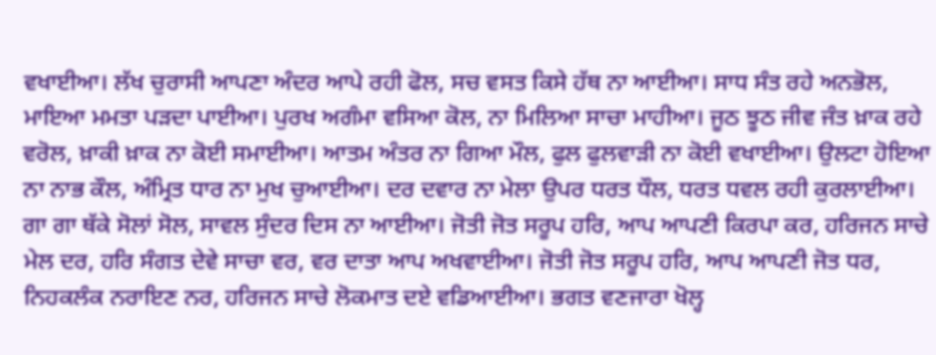ਵਖਾਈਆ। ਲੱਖ ਚੁਰਾਸੀ ਆਪਣਾ ਅੰਦਰ ਆਪੇ ਰਹੀ ਫੋਲ, ਸਚ ਵਸਤ ਕਿਸੇ ਹੱਥ ਨਾ ਆਈਆ। ਸਾਧ ਸੰਤ ਰਹੇ ਅਨਭੋਲ, ਮਾਇਆ ਮਮਤਾ ਪੜਦਾ ਪਾਈਆ। ਪੁਰਖ ਅਗੰਮਾ ਵਸਿਆ ਕੋਲ, ਨਾ ਮਿਲਿਆ ਸਾਚਾ ਮਾਹੀਆ। ਜੂਠ ਝੂਠ ਜੀਵ ਜੰਤ ਖ਼ਾਕ ਰਹੇ ਵਰੋਲ, ਖ਼ਾਕੀ ਖ਼ਾਕ ਨਾ ਕੋਈ ਸਮਾਈਆ। ਆਤਮ ਅੰਤਰ ਨਾ ਗਿਆ ਮੌਲ, ਫੁਲ ਫੁਲਵਾੜੀ ਨਾ ਕੋਈ ਵਖਾਈਆ। ਉਲਟਾ ਹੋਇਆ ਨਾ ਨਾਭ ਕੌਲ, ਅੰਮ੍ਰਿਤ ਧਾਰ ਨਾ ਮੁਖ ਚੁਆਈਆ। ਦਰ ਦਵਾਰ ਨਾ ਮੇਲਾ ਉਪਰ ਧਰਤ ਧੌਲ, ਧਰਤ ਧਵਲ ਰਹੀ ਕੁਰਲਾਈਆ। ਗਾ ਗਾ ਥੱਕੇ ਸੋਲਾਂ ਸੋਲ, ਸਾਵਲ ਸੁੰਦਰ ਦਿਸ ਨਾ ਆਈਆ। ਜੋਤੀ ਜੋਤ ਸਰੂਪ ਹਰਿ, ਆਪ ਆਪਣੀ ਕਿਰਪਾ ਕਰ, ਹਰਿਜਨ ਸਾਚੇ ਮੇਲ ਦਰ, ਹਰਿ ਸੰਗਤ ਦੇਵੇ ਸਾਚਾ ਵਰ, ਵਰ ਦਾਤਾ ਆਪ ਅਖਵਾਈਆ। ਜੋਤੀ ਜੋਤ ਸਰੂਪ ਹਰਿ, ਆਪ ਆਪਣੀ ਜੋਤ ਧਰ, ਨਿਹਕਲੰਕ ਨਰਾਇਣ ਨਰ, ਹਰਿਜਨ ਸਾਚੇ ਲੋਕਮਾਤ ਦਏ ਵਡਿਆਈਆ। ਭਗਤ ਵਣਜਾਰਾ ਖੋਲ੍ਹ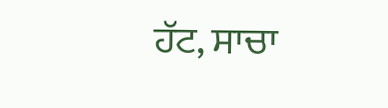ਹੱਟ, ਸਾਚਾ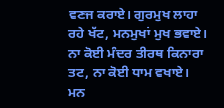ਵਣਜ ਕਰਾਏ। ਗੁਰਮੁਖ ਲਾਹਾ ਰਹੇ ਖੱਟ, ਮਨਮੁਖਾਂ ਮੁਖ ਭਵਾਏ। ਨਾ ਕੋਈ ਮੰਦਰ ਤੀਰਥ ਕਿਨਾਰਾ ਤਟ, ਨਾ ਕੋਈ ਧਾਮ ਵਖਾਏ। ਮਨ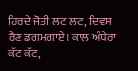ਹਿਰਦੇ ਜੋਤੀ ਲਟ ਲਟ, ਦਿਵਸ ਰੈਣ ਡਗਮਗਾਏ। ਕਾਲ ਅੰਧੇਰਾ ਕੱਟ ਕੱਟ,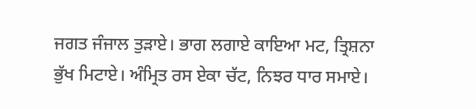ਜਗਤ ਜੰਜਾਲ ਤੁੜਾਏ। ਭਾਗ ਲਗਾਏ ਕਾਇਆ ਮਟ, ਤ੍ਰਿਸ਼ਨਾ ਭੁੱਖ ਮਿਟਾਏ। ਅੰਮ੍ਰਿਤ ਰਸ ਏਕਾ ਚੱਟ, ਨਿਝਰ ਧਾਰ ਸਮਾਏ।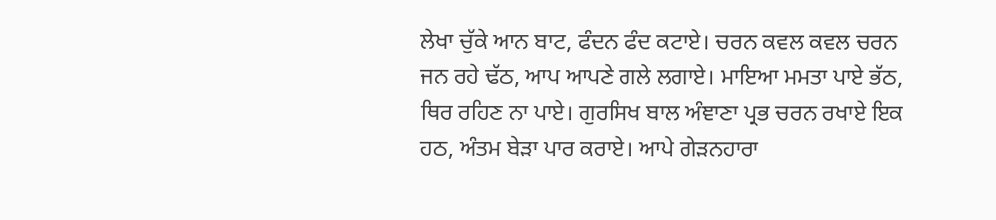ਲੇਖਾ ਚੁੱਕੇ ਆਨ ਬਾਟ, ਫੰਦਨ ਫੰਦ ਕਟਾਏ। ਚਰਨ ਕਵਲ ਕਵਲ ਚਰਨ ਜਨ ਰਹੇ ਢੱਠ, ਆਪ ਆਪਣੇ ਗਲੇ ਲਗਾਏ। ਮਾਇਆ ਮਮਤਾ ਪਾਏ ਭੱਠ, ਥਿਰ ਰਹਿਣ ਨਾ ਪਾਏ। ਗੁਰਸਿਖ ਬਾਲ ਅੰਞਾਣਾ ਪ੍ਰਭ ਚਰਨ ਰਖਾਏ ਇਕ ਹਠ, ਅੰਤਮ ਬੇੜਾ ਪਾਰ ਕਰਾਏ। ਆਪੇ ਗੇੜਨਹਾਰਾ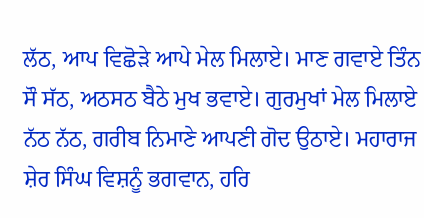ਲੱਠ, ਆਪ ਵਿਛੋੜੇ ਆਪੇ ਮੇਲ ਮਿਲਾਏ। ਮਾਣ ਗਵਾਏ ਤਿੰਨ ਸੌ ਸੱਠ, ਅਠਸਠ ਬੈਠੇ ਮੁਖ ਭਵਾਏ। ਗੁਰਮੁਖਾਂ ਮੇਲ ਮਿਲਾਏ ਨੱਠ ਨੱਠ, ਗਰੀਬ ਨਿਮਾਣੇ ਆਪਣੀ ਗੋਦ ਉਠਾਏ। ਮਹਾਰਾਜ ਸ਼ੇਰ ਸਿੰਘ ਵਿਸ਼ਨੂੰ ਭਗਵਾਨ, ਹਰਿ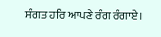ਸੰਗਤ ਹਰਿ ਆਪਣੇ ਰੰਗ ਰੰਗਾਏ।